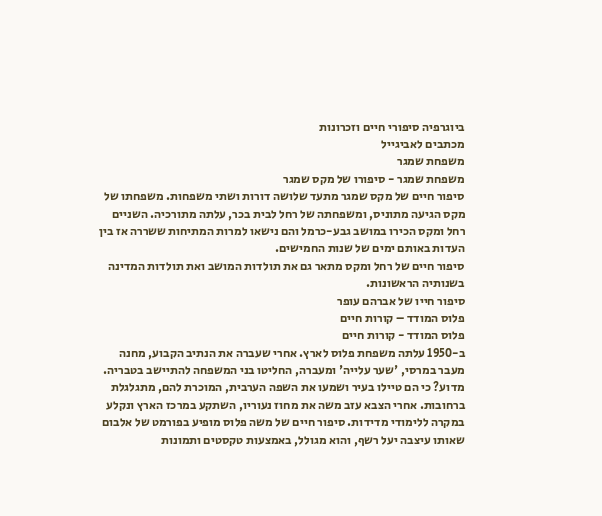ביוגרפיה סיפורי חיים וזכרונות
מכתבים לאביגייל
משפחת שמגר
משפחת שמגר - סיפורו של מקס שמגר
סיפור חיים של מקס שמגר מתעד שלושה דורות ושתי משפחות. משפחתו של מקס הגיעה מתוניס, ומשפחתה של רחל לבית בכר, עלתה מתורכיה. השניים רחל ומקס הכירו במושב גבע-כרמל והם נישאו למרות המתיחות ששררה אז בין העדות באותם ימים של שנות החמישים.
סיפור חיים של רחל ומקס מתאר גם את תולדות המושב ואת תולדות המדינה בשנותיה הראשונות.
סיפור חייו של אברהם עופר
פלוס המודד – קורות חיים
פלוס המודד - קורות חיים
ב-1950 עלתה משפחת פלוס לארץ. אחרי שעברה את הנתיב הקבוע, מחנה מעבר במרסי, 'שער עלייה' ומעברה, החליטו בני המשפחה להתיישב בטבריה.
מדוע? כי הם טיילו בעיר ושמעו את השפה הערבית, המוכרת להם, מתגלגלת ברחובות. אחרי הצבא עזב משה את מחוז נעוריו, השתקע במרכז הארץ ונקלע במקרה ללימודי מדידות. סיפור חיים של משה פלוס מופיע בפורמט של אלבום שאותו עיצבה יעל רשף, והוא מגולל, באמצעות טקסטים ותמונות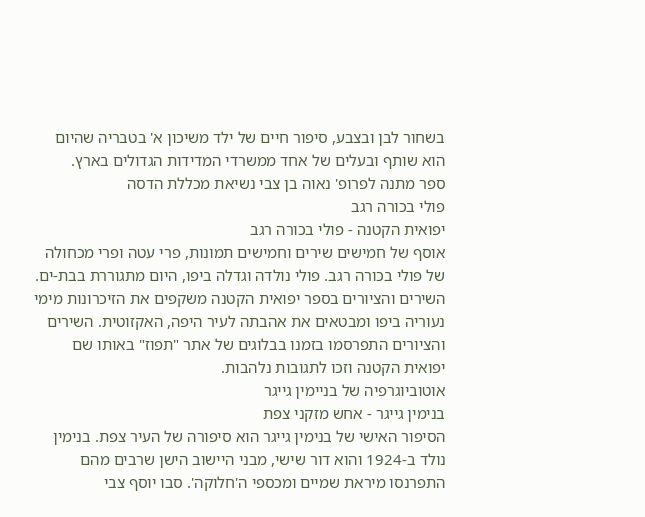בשחור לבן ובצבע, סיפור חיים של ילד משיכון א' בטבריה שהיום הוא שותף ובעלים של אחד ממשרדי המדידות הגדולים בארץ.
ספר מתנה לפרופ' נאוה בן צבי נשיאת מכללת הדסה
פולי בכורה רגב
יפואית הקטנה - פולי בכורה רגב
אוסף של חמישים שירים וחמישים תמונות, פרי עטה ופרי מכחולה של פולי בכורה רגב. פולי נולדה וגדלה ביפו, היום מתגוררת בבת-ים. השירים והציורים בספר יפואית הקטנה משקפים את הזיכרונות מימי נעוריה ביפו ומבטאים את אהבתה לעיר היפה, האקזוטית. השירים והציורים התפרסמו בזמנו בבלוגים של אתר "תפוז" באותו שם יפואית הקטנה וזכו לתגובות נלהבות.
אוטוביוגרפיה של בניימין גייגר
בנימין גייגר - אחש מזקני צפת
הסיפור האישי של בנימין גייגר הוא סיפורה של העיר צפת. בנימין נולד ב-1924 והוא דור שישי, מבני היישוב הישן שרבים מהם התפרנסו מיראת שמיים ומכספי ה'חלוקה'. סבו יוסף צבי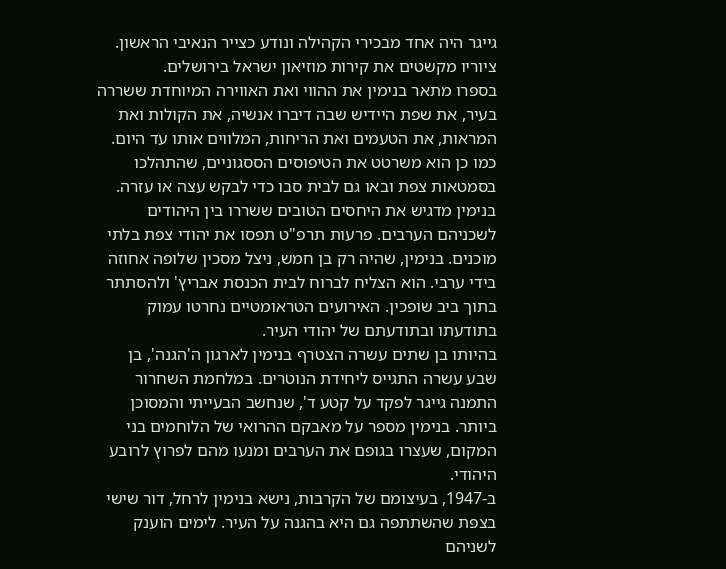גייגר היה אחד מבכירי הקהילה ונודע כצייר הנאיבי הראשון. ציוריו מקשטים את קירות מוזיאון ישראל בירושלים.
בספרו מתאר בנימין את ההווי ואת האווירה המיוחדת ששררה בעיר, את שפת היידיש שבה דיברו אנשיה, את הקולות ואת המראות, את הטעמים ואת הריחות, המלווים אותו עד היום. כמו כן הוא משרטט את הטיפוסים הססגוניים, שהתהלכו בסמטאות צפת ובאו גם לבית סבו כדי לבקש עצה או עזרה.
בנימין מדגיש את היחסים הטובים ששררו בין היהודים לשכניהם הערבים. פרעות תרפ"ט תפסו את יהודי צפת בלתי מוכנים. בנימין, שהיה רק בן חמש, ניצל מסכין שלופה אחוזה בידי ערבי. הוא הצליח לברוח לבית הכנסת אבריץ' ולהסתתר בתוך ביב שופכין. האירועים הטראומטיים נחרטו עמוק בתודעתו ובתודעתם של יהודי העיר.
בהיותו בן שתים עשרה הצטרף בנימין לארגון ה'הגנה', בן שבע עשרה התגייס ליחידת הנוטרים. במלחמת השחרור התמנה גייגר לפקד על קטע ד', שנחשב הבעייתי והמסוכן ביותר. בנימין מספר על מאבקם ההרואי של הלוחמים בני המקום, שעצרו בגופם את הערבים ומנעו מהם לפרוץ לרובע היהודי.
ב-1947, בעיצומם של הקרבות, נישא בנימין לרחל, דור שישי בצפת שהשתתפה גם היא בהגנה על העיר. לימים הוענק לשניהם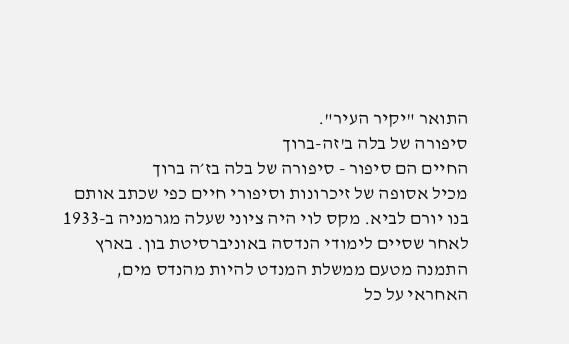התואר "יקיר העיר".
סיפורה של בלה ב'זה-ברוך
החיים הם סיפור - סיפורה של בלה בז׳ה ברוך
מכיל אסופה של זיכרונות וסיפורי חיים כפי שכתב אותם בנו יורם לביא. מקס לוי היה ציוני שעלה מגרמניה ב-1933 לאחר שסיים לימודי הנדסה באוניברסיטת בון. בארץ התמנה מטעם ממשלת המנדט להיות מהנדס מים, האחראי על כל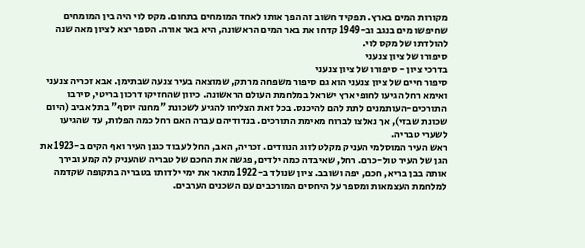מקורות המים בארץ. תפקיד חשוב זה הפך אותו לאחד המומחים בתחום. מקס לוי היה בין המומחים שחיפשו מים בנגב וב-1949 קדחו את באר המים הראשונה, היא באר אורה. הספר יצא לציון מאה שנה להולדתו של מקס לוי.
סיפורו של ציון צנעני
בדרכי ציון - סיפורו של ציון צנעני
סיפור חיים של ציון צנעני הוא גם סיפור משפחה מרתק, שמוצאה בעיר צנעה שבתימן. אבא זכריה צנעני ואימא רחל הגיעו לחופי ארץ ישראל במלחמת העולם הראשונה. כיוון שהחזיקו דרכון בריטי, סירבו התורכים-העותמנים לתת להם להיכנס. בכל זאת הצליחו להגיע לשכונת "מחנה יוסף" בתל אביב (היום שכונת שבזי), אך נאלצו לברוח מאימת התורכים. בנדודיהם עברה האם רחל כמה הפלות, עד שהגיעו לשערי טבריה.
ראש העיר המוסלמי העניק מקלט לזוג הנוודים. זכריה, האב, החל לעבוד כגנן העיר ואף הקים ב-1923 את הגן של העיר טול-כרם. רחל, שאיבדה כמה ילדים, פגשה את החכם של טבריה שהעניק לה קמע ובירך אותה בבן בריא, חכם, יפה ושובב. ציון שנולד ב-1922 מתאר את ימי ילדותו בטבריה בתקופה שקדמה למלחמת העצמאות ומספר על היחסים המורכבים עם השכנים הערבים.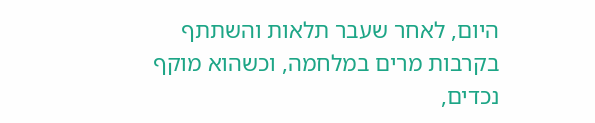היום, לאחר שעבר תלאות והשתתף בקרבות מרים במלחמה, וכשהוא מוקף נכדים,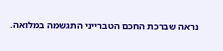נראה שברכת החכם הטברייני התגשמה במלואה.